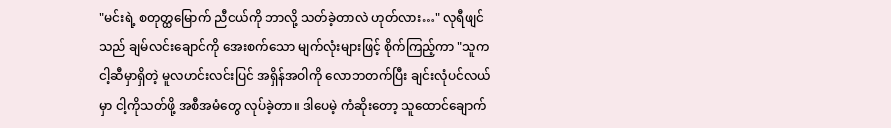"မင်းရဲ့ စတုတ္ထမြောက် ညီငယ်ကို ဘာလို့ သတ်ခဲ့တာလဲ ဟုတ်လား…" လုရီဖျင်သည် ချမ်လင်းချောင်ကို အေးစက်သော မျက်လုံးများဖြင့် စိုက်ကြည့်ကာ "သူက ငါ့ဆီမှာရှိတဲ့ မူလဟင်းလင်းပြင် အရှိန်အဝါကို လောဘတက်ပြီး ချင်းလုံပင်လယ်မှာ ငါ့ကိုသတ်ဖို့ အစီအမံတွေ လုပ်ခဲ့တာ။ ဒါပေမဲ့ ကံဆိုးတော့ သူထောင်ချောက်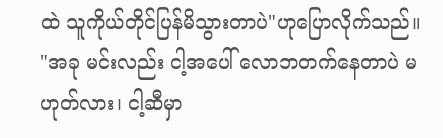ထဲ သူကိုယ်တိုင်ပြန်မိသွားတာပဲ"ဟုပြောလိုက်သည်။
"အခု မင်းလည်း ငါ့အပေါ် လောဘတက်နေတာပဲ မဟုတ်လား၊ ငါ့ဆီမှာ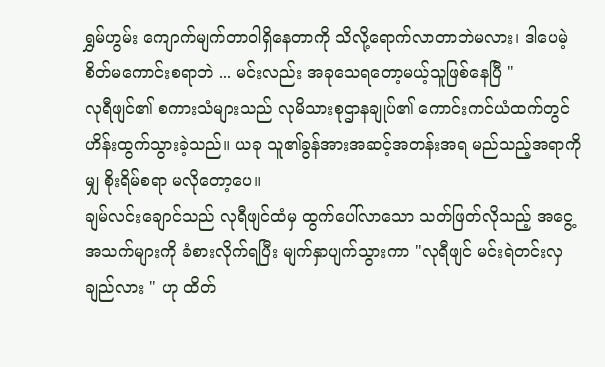ရွှမ်ဟွမ်း ကျောက်မျက်တာဝါရှိနေတာကို သိလို့ရောက်လာတာဘဲမလား၊ ဒါပေမဲ့ စိတ်မကောင်းစရာဘဲ ... မင်းလည်း အခုသေရတော့မယ့်သူဖြစ်နေပြီ "
လုရီဖျင်၏ စကားသံများသည် လုမိသားစုဌာနချုပ်၏ ကောင်းကင်ယံထက်တွင် ဟိန်းထွက်သွားခဲ့သည်။ ယခု သူ၏ခွန်အားအဆင့်အတန်းအရ မည်သည့်အရာကိုမျှ စိုးရိမ်စရာ မလိုတော့ပေ။
ချမ်လင်းချောင်သည် လုရီဖျင်ထံမှ ထွက်ပေါ်လာသော သတ်ဖြတ်လိုသည့် အငွေ့အသက်များကို ခံစားလိုက်ရပြီး မျက်နှာပျက်သွားကာ "လုရီဖျင် မင်းရဲတင်းလှချည်လား " ဟု ထိတ်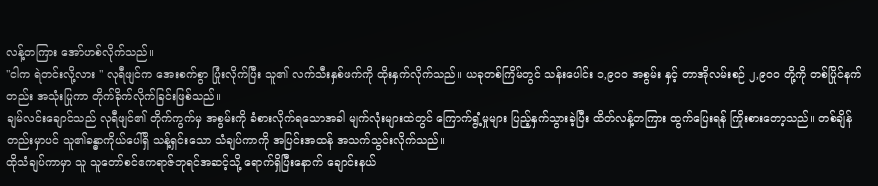လန့်တကြား အော်ဟစ်လိုက်သည်။
"ငါက ရဲတင်းလို့လား " လုရီဖျင်က အေးစက်စွာ ပြုံးလိုက်ပြီး သူ၏ လက်သီးနှစ်ဖက်ကို ထိုးနှက်လိုက်သည်။ ယခုတစ်ကြိမ်တွင် သန်းပေါင်း ၁,၉၀၀ အစွမ်း နှင့် တာအိုလမ်းစဉ် ၂,၉၀၀ တို့ကို တစ်ပြိုင်နက်တည်း အသုံးပြုကာ တိုက်ခိုက်လိုက်ခြင်းဖြစ်သည်။
ချမ်လင်းချောင်သည် လုရီဖျင်၏ တိုက်ကွက်မှ အစွမ်းကို ခံစားလိုက်ရသောအခါ မျက်လုံးများထဲတွင် ကြောက်ရွံ့မှုများ ပြည့်နှက်သွားခဲ့ပြီး ထိတ်လန့်တကြား ထွက်ပြေးရန် ကြိုးစားတော့သည်။ တစ်ချိန်တည်းမှာပင် သူ၏ခန္ဓာကိုယ်ပေါ်ရှိ သန့်ရှင်းသော သံချပ်ကာကို အပြင်းအထန် အသက်သွင်းလိုက်သည်။
ထိုသံချပ်ကာမှာ သူ သူတော်စင်ဧကရာဇ်ဘုရင်အဆင့်သို့ ရောက်ရှိပြီးနောက် ချောင်းနယ်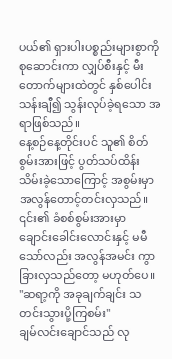ပယ်၏ ရှားပါးပစ္စည်းများစွာကို စုဆောင်းကာ လျှပ်စီးနှင့် မီးတောက်များထဲတွင် နှစ်ပေါင်းသန်းချီ၍ သွန်းလုပ်ခဲ့ရသော အရာဖြစ်သည်။
နေ့စဉ်နေ့တိုင်းပင် သူ၏ စိတ်စွမ်းအားဖြင့် ပွတ်သပ်ထိန်းသိမ်းခဲ့သောကြောင့် အစွမ်းမှာ အလွန်တောင့်တင်းလှသည်။ ၎င်း၏ ခံစစ်စွမ်းအားမှာ ချောင်းခေါင်းလောင်းနှင့် မမီသော်လည်း အလွန်အမင်း ကွာခြားလှသည်တော့ မဟုတ်ပေ။
"ဆရာ့ကို အခုချက်ချင်း သတင်းသွားပို့ကြစမ်း"
ချမ်လင်းချောင်သည် လု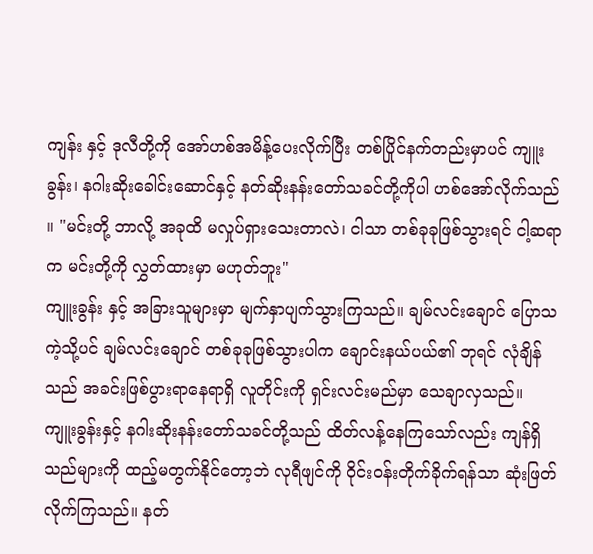ကျန်း နှင့် ဒုလီတို့ကို အော်ဟစ်အမိန့်ပေးလိုက်ပြီး တစ်ပြိုင်နက်တည်းမှာပင် ကျူးခွန်း၊ နဂါးဆိုးခေါင်းဆောင်နှင့် နတ်ဆိုးနန်းတော်သခင်တို့ကိုပါ ဟစ်အော်လိုက်သည် ။ "မင်းတို့ ဘာလို့ အခုထိ မလှုပ်ရှားသေးတာလဲ၊ ငါသာ တစ်ခုခုဖြစ်သွားရင် ငါ့ဆရာက မင်းတို့ကို လွှတ်ထားမှာ မဟုတ်ဘူး"
ကျူးခွန်း နှင့် အခြားသူများမှာ မျက်နှာပျက်သွားကြသည်။ ချမ်လင်းချောင် ပြောသကဲ့သို့ပင် ချမ်လင်းချောင် တစ်ခုခုဖြစ်သွားပါက ချောင်းနယ်ပယ်၏ ဘုရင် လုံချိန်သည် အခင်းဖြစ်ပွားရာနေရာရှိ လူတိုင်းကို ရှင်းလင်းမည်မှာ သေချာလှသည်။
ကျူးခွန်းနှင့် နဂါးဆိုးနန်းတော်သခင်တို့သည် ထိတ်လန့်နေကြသော်လည်း ကျန်ရှိသည်များကို ထည့်မတွက်နိုင်တော့ဘဲ လုရီဖျင်ကို ဝိုင်းဝန်းတိုက်ခိုက်ရန်သာ ဆုံးဖြတ်လိုက်ကြသည်။ နတ်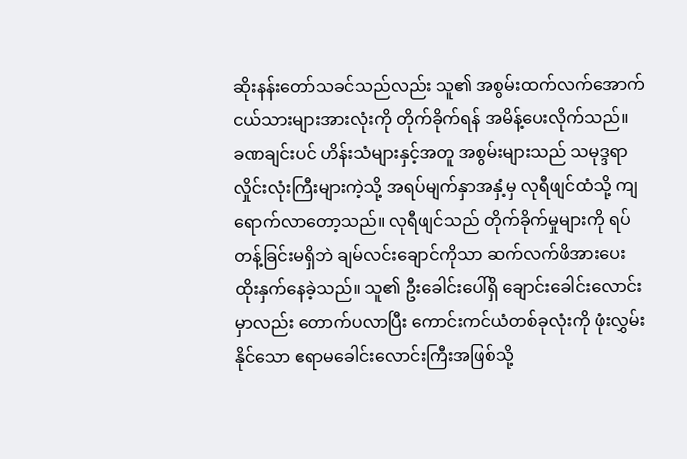ဆိုးနန်းတော်သခင်သည်လည်း သူ၏ အစွမ်းထက်လက်အောက်ငယ်သားများအားလုံးကို တိုက်ခိုက်ရန် အမိန့်ပေးလိုက်သည်။
ခဏချင်းပင် ဟိန်းသံများနှင့်အတူ အစွမ်းများသည် သမုဒ္ဒရာလှိုင်းလုံးကြီးများကဲ့သို့ အရပ်မျက်နှာအနှံ့မှ လုရီဖျင်ထံသို့ ကျရောက်လာတော့သည်။ လုရီဖျင်သည် တိုက်ခိုက်မှုများကို ရပ်တန့်ခြင်းမရှိဘဲ ချမ်လင်းချောင်ကိုသာ ဆက်လက်ဖိအားပေး ထိုးနှက်နေခဲ့သည်။ သူ၏ ဦးခေါင်းပေါ်ရှိ ချောင်းခေါင်းလောင်း မှာလည်း တောက်ပလာပြီး ကောင်းကင်ယံတစ်ခုလုံးကို ဖုံးလွှမ်းနိုင်သော ဧရာမခေါင်းလောင်းကြီးအဖြစ်သို့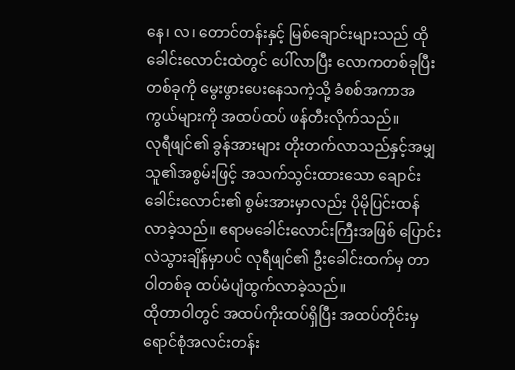နေ၊ လ၊ တောင်တန်းနှင့် မြစ်ချောင်းများသည် ထိုခေါင်းလောင်းထဲတွင် ပေါ်လာပြီး လောကတစ်ခုပြီးတစ်ခုကို မွေးဖွားပေးနေသကဲ့သို့ ခံစစ်အကာအကွယ်များကို အထပ်ထပ် ဖန်တီးလိုက်သည်။
လုရီဖျင်၏ ခွန်အားများ တိုးတက်လာသည်နှင့်အမျှ သူ၏အစွမ်းဖြင့် အသက်သွင်းထားသော ချောင်းခေါင်းလောင်း၏ စွမ်းအားမှာလည်း ပိုမိုပြင်းထန်လာခဲ့သည်။ ဧရာမခေါင်းလောင်းကြီးအဖြစ် ပြောင်းလဲသွားချိန်မှာပင် လုရီဖျင်၏ ဦးခေါင်းထက်မှ တာဝါတစ်ခု ထပ်မံပျံထွက်လာခဲ့သည်။
ထိုတာဝါတွင် အထပ်ကိုးထပ်ရှိပြီး အထပ်တိုင်းမှ ရောင်စုံအလင်းတန်း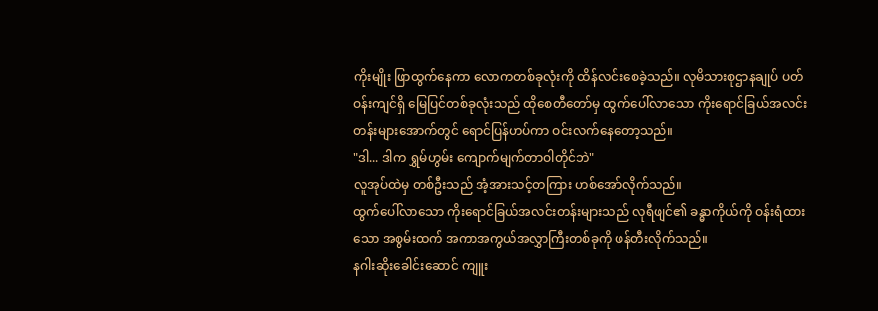ကိုးမျိုး ဖြာထွက်နေကာ လောကတစ်ခုလုံးကို ထိန်လင်းစေခဲ့သည်။ လုမိသားစုဌာနချုပ် ပတ်ဝန်းကျင်ရှိ မြေပြင်တစ်ခုလုံးသည် ထိုစေတီတော်မှ ထွက်ပေါ်လာသော ကိုးရောင်ခြယ်အလင်းတန်းများအောက်တွင် ရောင်ပြန်ဟပ်ကာ ဝင်းလက်နေတော့သည်။
"ဒါ... ဒါက ရွှမ်ဟွမ်း ကျောက်မျက်တာဝါတိုင်ဘဲ"
လူအုပ်ထဲမှ တစ်ဦးသည် အံ့အားသင့်တကြား ဟစ်အော်လိုက်သည်။
ထွက်ပေါ်လာသော ကိုးရောင်ခြယ်အလင်းတန်းများသည် လုရီဖျင်၏ ခန္ဓာကိုယ်ကို ဝန်းရံထားသော အစွမ်းထက် အကာအကွယ်အလွှာကြီးတစ်ခုကို ဖန်တီးလိုက်သည်။
နဂါးဆိုးခေါင်းဆောင် ကျူး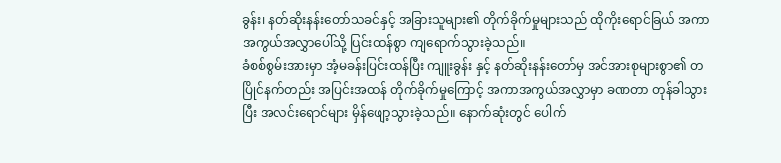ခွန်း၊ နတ်ဆိုးနန်းတော်သခင်နှင့် အခြားသူများ၏ တိုက်ခိုက်မှုများသည် ထိုကိုးရောင်ခြယ် အကာအကွယ်အလွှာပေါ်သို့ ပြင်းထန်စွာ ကျရောက်သွားခဲ့သည်။
ခံစစ်စွမ်းအားမှာ အံ့မခန်းပြင်းထန်ပြီး ကျူးခွန်း နှင့် နတ်ဆိုးနန်းတော်မှ အင်အားစုများစွာ၏ တပြိုင်နက်တည်း အပြင်းအထန် တိုက်ခိုက်မှုကြောင့် အကာအကွယ်အလွှာမှာ ခဏတာ တုန်ခါသွားပြီး အလင်းရောင်များ မှိန်ဖျော့သွားခဲ့သည်။ နောက်ဆုံးတွင် ပေါက်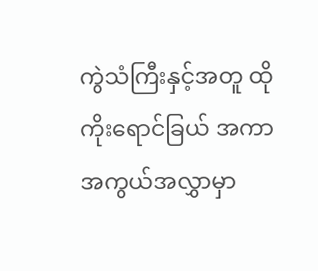ကွဲသံကြီးနှင့်အတူ ထိုကိုးရောင်ခြယ် အကာအကွယ်အလွှာမှာ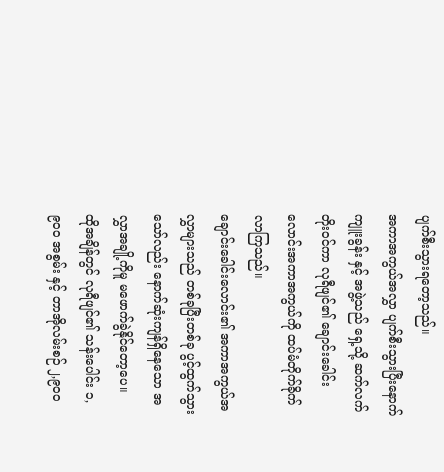ပျက်စီးသွားရတော့သည်။
အကာအကွယ်အလွှာ ပျက်စီးသွားပြီးနောက် ကျူးခွန်း နှင့် အဖွဲ့သည် ရှေ့သို့ ဆက်လက်တိုးဝင်ကာ လုရီဖျင်၏ ချောင်းခေါင်းလောင်းအကာအကွယ်ကို ထပ်မံတိုက်ခိုက်လာကြသည်။
ချောင်းခေါင်းလောင်း၏ အကာအကွယ်အလွှာများသည် တစ်ခုပြီးတစ်ခု ပွင့်ထွက်သွားသော်လည်း နောက်ဆုံးကျန်ရှိနေသော အလွှာအချို့ကိုမူ မဖောက်ခွဲနိုင်တော့ပေ။
ထိုအချိန်တွင် လုရီဖျင်၏ သန်းပေါင်း ၁,၉၀၀ အစွမ်း နှင့် တာအိုလမ်းစဉ် ၂,၉၀၀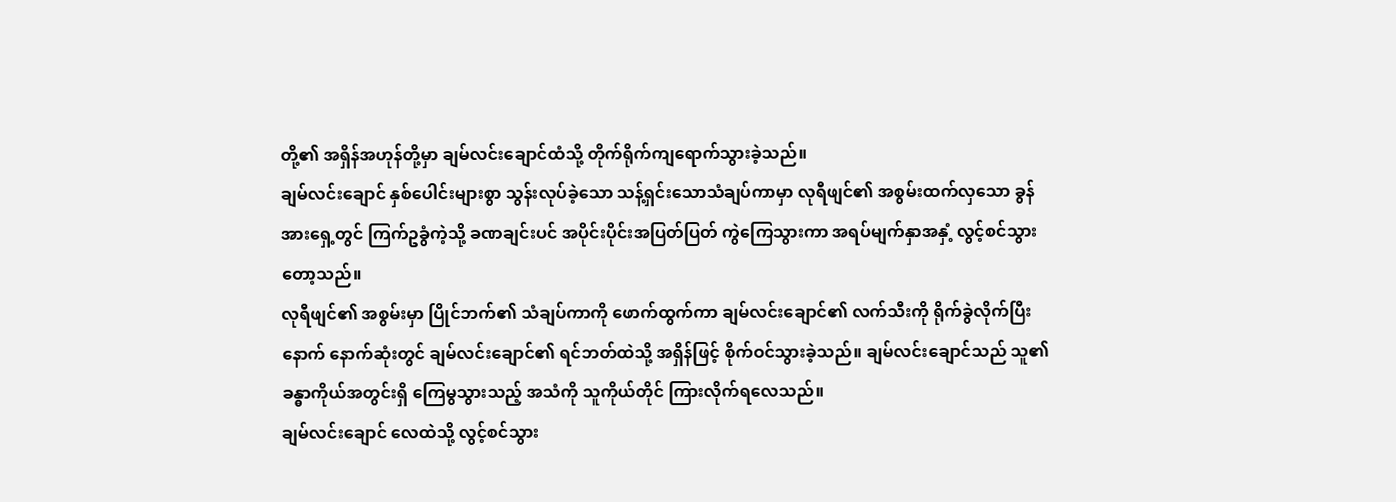တို့၏ အရှိန်အဟုန်တို့မှာ ချမ်လင်းချောင်ထံသို့ တိုက်ရိုက်ကျရောက်သွားခဲ့သည်။
ချမ်လင်းချောင် နှစ်ပေါင်းများစွာ သွန်းလုပ်ခဲ့သော သန့်ရှင်းသောသံချပ်ကာမှာ လုရီဖျင်၏ အစွမ်းထက်လှသော ခွန်အားရှေ့တွင် ကြက်ဥခွံကဲ့သို့ ခဏချင်းပင် အပိုင်းပိုင်းအပြတ်ပြတ် ကွဲကြေသွားကာ အရပ်မျက်နှာအနှံ့ လွင့်စင်သွားတော့သည်။
လုရီဖျင်၏ အစွမ်းမှာ ပြိုင်ဘက်၏ သံချပ်ကာကို ဖောက်ထွက်ကာ ချမ်လင်းချောင်၏ လက်သီးကို ရိုက်ခွဲလိုက်ပြီးနောက် နောက်ဆုံးတွင် ချမ်လင်းချောင်၏ ရင်ဘတ်ထဲသို့ အရှိန်ဖြင့် စိုက်ဝင်သွားခဲ့သည်။ ချမ်လင်းချောင်သည် သူ၏ခန္ဓာကိုယ်အတွင်းရှိ ကြေမွသွားသည့် အသံကို သူကိုယ်တိုင် ကြားလိုက်ရလေသည်။
ချမ်လင်းချောင် လေထဲသို့ လွင့်စင်သွား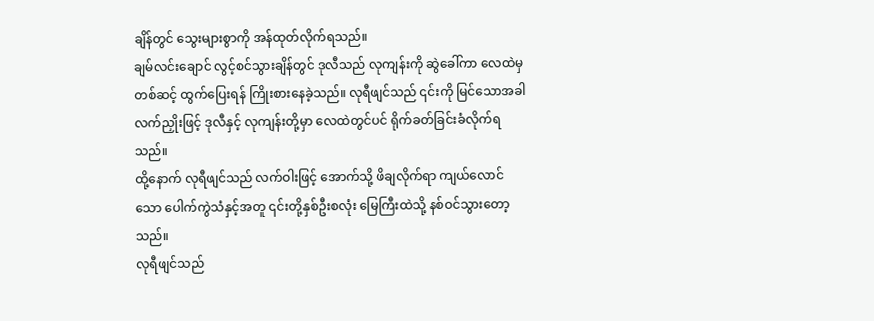ချိန်တွင် သွေးများစွာကို အန်ထုတ်လိုက်ရသည်။
ချမ်လင်းချောင် လွင့်စင်သွားချိန်တွင် ဒုလီသည် လုကျန်းကို ဆွဲခေါ်ကာ လေထဲမှတစ်ဆင့် ထွက်ပြေးရန် ကြိုးစားနေခဲ့သည်။ လုရီဖျင်သည် ၎င်းကို မြင်သောအခါ လက်ညှိုးဖြင့် ဒုလီနှင့် လုကျန်းတို့မှာ လေထဲတွင်ပင် ရိုက်ခတ်ခြင်းခံလိုက်ရသည်။
ထို့နောက် လုရီဖျင်သည် လက်ဝါးဖြင့် အောက်သို့ ဖိချလိုက်ရာ ကျယ်လောင်သော ပေါက်ကွဲသံနှင့်အတူ ၎င်းတို့နှစ်ဦးစလုံး မြေကြီးထဲသို့ နစ်ဝင်သွားတော့သည်။
လုရီဖျင်သည်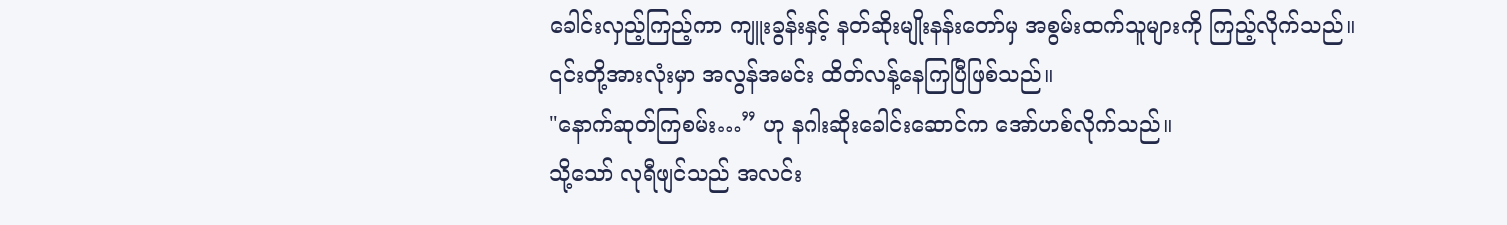ခေါင်းလှည့်ကြည့်ကာ ကျူးခွန်းနှင့် နတ်ဆိုးမျိုးနန်းတော်မှ အစွမ်းထက်သူများကို ကြည့်လိုက်သည်။ ၎င်းတို့အားလုံးမှာ အလွန်အမင်း ထိတ်လန့်နေကြပြီဖြစ်သည်။
"နောက်ဆုတ်ကြစမ်း…” ဟု နဂါးဆိုးခေါင်းဆောင်က အော်ဟစ်လိုက်သည်။
သို့သော် လုရီဖျင်သည် အလင်း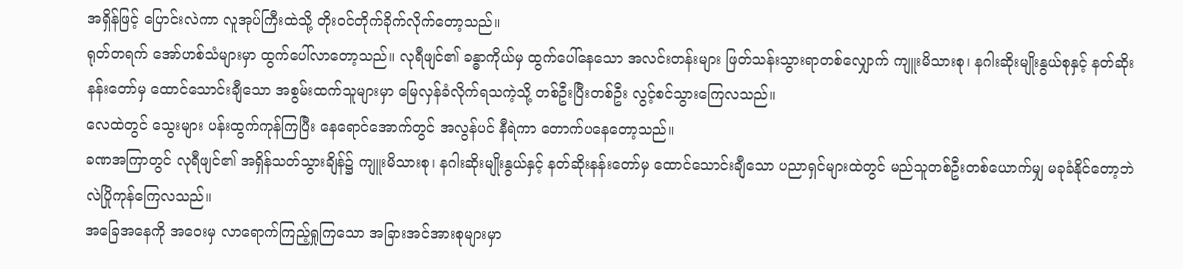အရှိန်ဖြင့် ပြောင်းလဲကာ လူအုပ်ကြီးထဲသို့ တိုးဝင်တိုက်ခိုက်လိုက်တော့သည်။
ရုတ်တရက် အော်ဟစ်သံများမှာ ထွက်ပေါ်လာတော့သည်။ လုရီဖျင်၏ ခန္ဓာကိုယ်မှ ထွက်ပေါ်နေသော အလင်းတန်းများ ဖြတ်သန်းသွားရာတစ်လျှောက် ကျူးမိသားစု၊ နဂါးဆိုးမျိုးနွယ်စုနှင့် နတ်ဆိုးနန်းတော်မှ ထောင်သောင်းချီသော အစွမ်းထက်သူများမှာ မြေလှန်ခံလိုက်ရသကဲ့သို့ တစ်ဦးပြီးတစ်ဦး လွင့်စင်သွားကြေလသည်။
လေထဲတွင် သွေးများ ပန်းထွက်ကုန်ကြပြီး နေရောင်အောက်တွင် အလွန်ပင် နီရဲကာ တောက်ပနေတော့သည်။
ခဏအကြာတွင် လုရီဖျင်၏ အရှိန်သတ်သွားချိန်၌ ကျူးမိသားစု၊ နဂါးဆိုးမျိုးနွယ်နှင့် နတ်ဆိုးနန်းတော်မှ ထောင်သောင်းချီသော ပညာရှင်များထဲတွင် မည်သူတစ်ဦးတစ်ယောက်မျှ မခုခံနိုင်တော့ဘဲ လဲပြိုကုန်ကြေလသည်။
အခြေအနေကို အဝေးမှ လာရောက်ကြည့်ရှုကြသော အခြားအင်အားစုများမှာ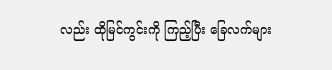လည်း ထိုမြင်ကွင်းကို ကြည့်ပြီး ခြေလက်များ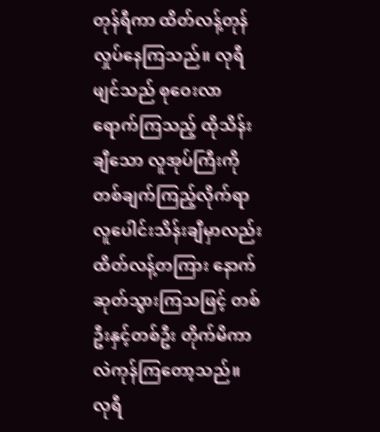တုန်ရီကာ ထိတ်လန့်တုန်လှုပ်နေကြသည်။ လုရီဖျင်သည် စုဝေးလာရောက်ကြသည့် ထိုသိန်းချီသော လူအုပ်ကြီးကို တစ်ချက်ကြည့်လိုက်ရာ လူပေါင်းသိန်းချီမှာလည်း ထိတ်လန့်တကြား နောက်ဆုတ်သွားကြသဖြင့် တစ်ဦးနှင့်တစ်ဦး တိုက်မိကာလဲကုန်ကြတော့သည်။
လုရီ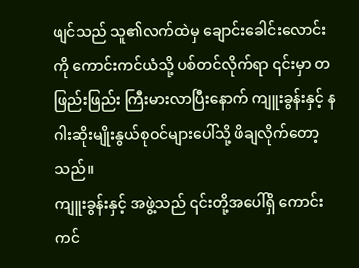ဖျင်သည် သူ၏လက်ထဲမှ ချောင်းခေါင်းလောင်းကို ကောင်းကင်ယံသို့ ပစ်တင်လိုက်ရာ ၎င်းမှာ တဖြည်းဖြည်း ကြီးမားလာပြီးနောက် ကျူးခွန်းနှင့် နဂါးဆိုးမျိုးနွယ်စုဝင်များပေါ်သို့ ဖိချလိုက်တော့သည်။
ကျူးခွန်းနှင့် အဖွဲ့သည် ၎င်းတို့အပေါ်ရှိ ကောင်းကင်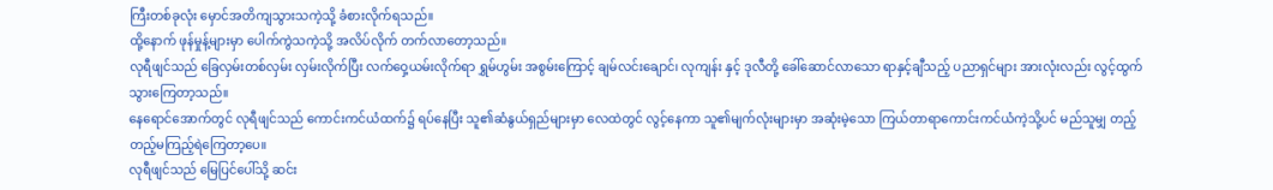ကြီးတစ်ခုလုံး မှောင်အတိကျသွားသကဲ့သို့ ခံစားလိုက်ရသည်။
ထို့နောက် ဖုန်မှုန့်များမှာ ပေါက်ကွဲသကဲ့သို့ အလိပ်လိုက် တက်လာတော့သည်။
လုရီဖျင်သည် ခြေလှမ်းတစ်လှမ်း လှမ်းလိုက်ပြီး လက်ဝှေ့ယမ်းလိုက်ရာ ရွှမ်ဟွမ်း အစွမ်းကြောင့် ချမ်လင်းချောင်၊ လုကျန်း နှင့် ဒုလီတို့ ခေါ်ဆောင်လာသော ရာနှင့်ချီသည့် ပညာရှင်များ အားလုံးလည်း လွင့်ထွက်သွားကြေတာ့သည်။
နေရောင်အောက်တွင် လုရီဖျင်သည် ကောင်းကင်ယံထက်၌ ရပ်နေပြီး သူ၏ဆံနွယ်ရှည်များမှာ လေထဲတွင် လွင့်နေကာ သူ၏မျက်လုံးများမှာ အဆုံးမဲ့သော ကြယ်တာရာကောင်းကင်ယံကဲ့သို့ပင် မည်သူမျှ တည့်တည့်မကြည့်ရဲကြေတာ့ပေ။
လုရီဖျင်သည် မြေပြင်ပေါ်သို့ ဆင်း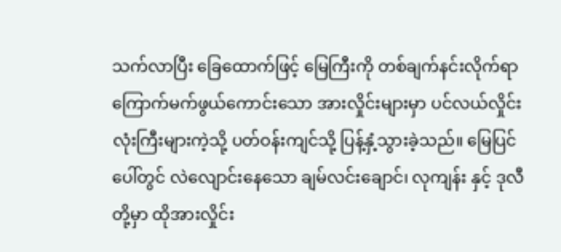သက်လာပြီး ခြေထောက်ဖြင့် မြေကြီးကို တစ်ချက်နင်းလိုက်ရာ ကြောက်မက်ဖွယ်ကောင်းသော အားလှိုင်းများမှာ ပင်လယ်လှိုင်းလုံးကြီးများကဲ့သို့ ပတ်ဝန်းကျင်သို့ ပြန့်နှံ့သွားခဲ့သည်။ မြေပြင်ပေါ်တွင် လဲလျောင်းနေသော ချမ်လင်းချောင်၊ လုကျန်း နှင့် ဒုလီတို့မှာ ထိုအားလှိုင်း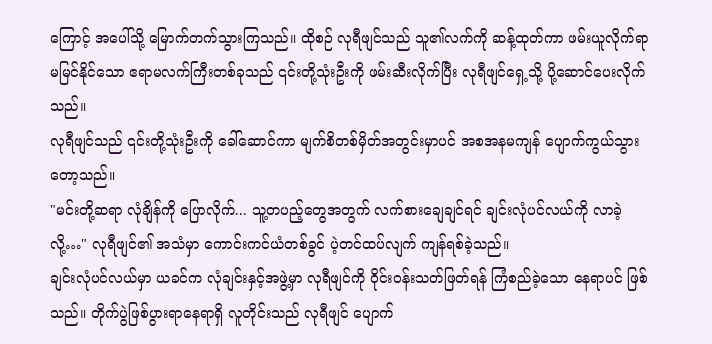ကြောင့် အပေါ်သို့ မြောက်တက်သွားကြသည်။ ထိုစဉ် လုရီဖျင်သည် သူ၏လက်ကို ဆန့်ထုတ်ကာ ဖမ်းယူလိုက်ရာ မမြင်နိုင်သော ဧရာမလက်ကြီးတစ်ခုသည် ၎င်းတို့သုံးဦးကို ဖမ်းဆီးလိုက်ပြီး လုရီဖျင်ရှေ့သို့ ပို့ဆောင်ပေးလိုက်သည်။
လုရီဖျင်သည် ၎င်းတို့သုံးဦးကို ခေါ်ဆောင်ကာ မျက်စိတစ်မှိတ်အတွင်းမှာပင် အစအနမကျန် ပျောက်ကွယ်သွားတော့သည်။
"မင်းတို့ဆရာ လုံချိန်ကို ပြောလိုက်... သူ့တပည့်တွေအတွက် လက်စားချေချင်ရင် ချင်းလုံပင်လယ်ကို လာခဲ့လို့…" လုရီဖျင်၏ အသံမှာ ကောင်းကင်ယံတစ်ခွင် ပဲ့တင်ထပ်လျက် ကျန်ရစ်ခဲ့သည်။
ချင်းလုံပင်လယ်မှာ ယခင်က လုံချင်းနှင့်အဖွဲ့မှာ လုရီဖျင်ကို ဝိုင်းဝန်းသတ်ဖြတ်ရန် ကြံစည်ခဲ့သော နေရာပင် ဖြစ်သည်။ တိုက်ပွဲဖြစ်ပွားရာနေရာရှိ လူတိုင်းသည် လုရီဖျင် ပျောက်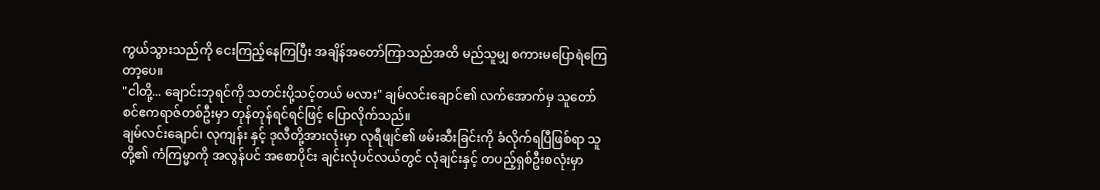ကွယ်သွားသည်ကို ငေးကြည့်နေကြပြီး အချိန်အတော်ကြာသည်အထိ မည်သူမျှ စကားမပြောရဲကြေတာ့ပေ။
"ငါတို့... ချောင်းဘုရင်ကို သတင်းပို့သင့်တယ် မလား" ချမ်လင်းချောင်၏ လက်အောက်မှ သူတော်စင်ဧကရာဇ်တစ်ဦးမှာ တုန်တုန်ရင်ရင်ဖြင့် ပြောလိုက်သည်။
ချမ်လင်းချောင်၊ လုကျန်း နှင့် ဒုလီတို့အားလုံးမှာ လုရီဖျင်၏ ဖမ်းဆီးခြင်းကို ခံလိုက်ရပြီဖြစ်ရာ သူတို့၏ ကံကြမ္မာကို အလွန်ပင် အစောပိုင်း ချင်းလုံပင်လယ်တွင် လုံချင်းနှင့် တပည့်ရှစ်ဦးစလုံးမှာ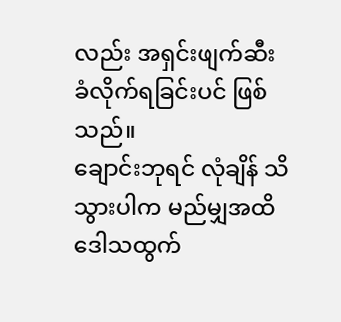လည်း အရှင်းဖျက်ဆီးခံလိုက်ရခြင်းပင် ဖြစ်သည်။
ချောင်းဘုရင် လုံချိန် သိသွားပါက မည်မျှအထိ ဒေါသထွက်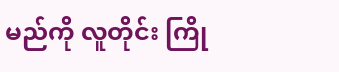မည်ကို လူတိုင်း ကြို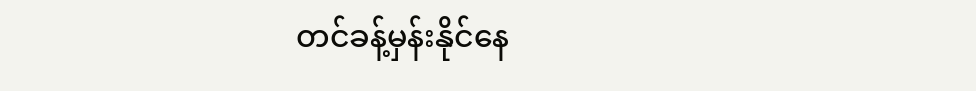တင်ခန့်မှန်းနိုင်နေ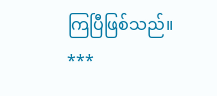ကြပြီဖြစ်သည်။
***